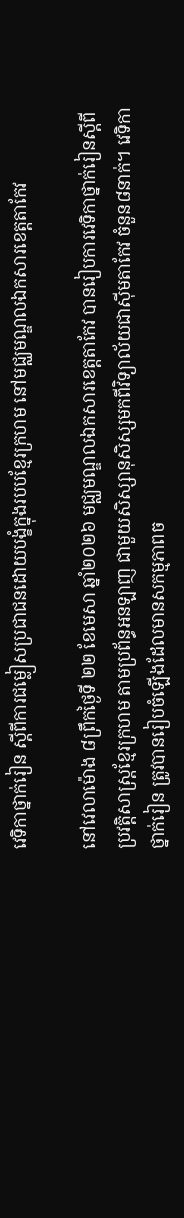វេទិកាថ្នាក់រៀន ស្តីពីការជម្លៀសប្រជាជនដោយបង្ខំក្នុងរបបខ្មែរក្រហម នៅមជ្ឈមណ្ឌលឯកសារខេត្តតាកែវ

នៅវេលាម៉ោង ៨ព្រឹកថ្ងៃទី ២២ ខែមេសា ឆ្នាំ២០២៦ មជ្ឈមណ្ឌលឯកសារខេត្តតាកែវ បានរៀបការវេទិកាថ្នាក់រៀនស្តីពីប្រវត្តិសាស្ត្រខ្មែរក្រហម តាមប្រព័ន្ធអនឡាញ ជាមួយសិស្សានុសិស្សមកពីវិទ្យាល័យជាស៊ីមតាកែវ ចំនួន៨នាក់។ វេទិកាថ្នាក់រៀន ត្រូវបានរៀបចំឡើងដែលមានសកម្មភាពច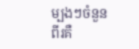ម្បងៗចំនួនពីរគឺ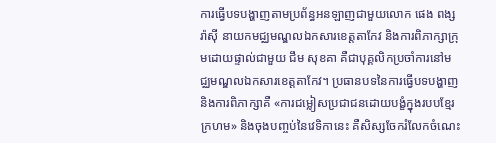ការធ្វើបទបង្ហាញតាមប្រព័ន្ធអនឡាញជាមួយលោក ផេង ពង្សរ៉ាស៊ី នាយកមជ្ឈមណ្ឌលឯកសារខេត្តតាកែវ និងការពិភាក្សាក្រុមដោយផ្ទាល់ជាមួយ ជឹម សុខគា គឺជាបុគ្គលិកប្រចាំការនៅមជ្ឈមណ្ឌលឯកសារខេត្តតាកែវ។ ប្រធានបទនៃការធ្វើបទបង្ហាញ និងការពិភាក្សាគឺ «ការជម្លៀសប្រជាជនដោយបង្ខំក្នុងរបបខ្មែរក្រហម» និងចុងបញ្ចប់នៃវេទិកានេះ គឺសិស្សចែករំលែកចំណេះ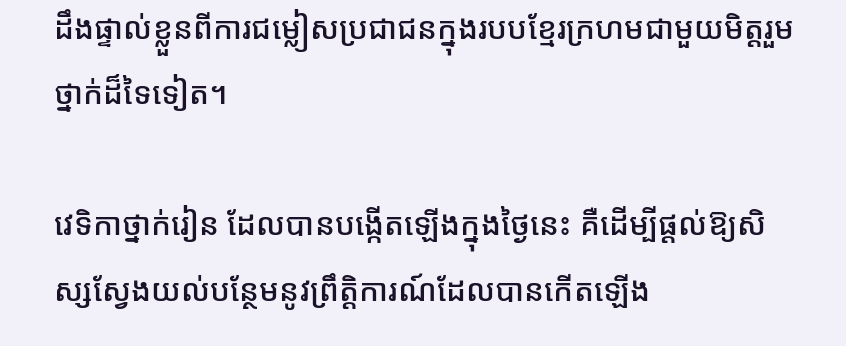ដឹងផ្ទាល់ខ្លួនពីការជម្លៀសប្រជាជនក្នុងរបបខ្មែរក្រហមជាមួយមិត្តរួមថ្នាក់ដ៏ទៃទៀត។

វេទិកាថ្នាក់រៀន ដែលបានបង្កើតឡើងក្នុងថ្ងៃនេះ គឺដើម្បីផ្តល់ឱ្យសិស្សស្វែងយល់បន្ថែមនូវព្រឹត្តិការណ៍ដែលបានកើតឡើង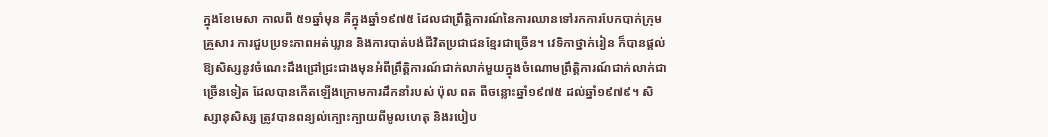ក្នុងខែមេសា កាលពី ៥១ឆ្នាំមុន គឺក្នុងឆ្នាំ១៩៧៥ ដែលជាព្រឹត្តិការណ៍នៃការឈានទៅរកការបែកបាក់ក្រុមគ្រួសារ ការជួបប្រទះភាពអត់ឃ្លាន និងការបាត់បង់ជីវិតប្រជាជនខ្មែរជាច្រើន។ វេទិកាថ្នាក់រៀន ក៏បានផ្តល់ឱ្យសិស្សនូវចំណេះដឹងជ្រៅជ្រះជាងមុនអំពីព្រឹត្តិការណ៍ជាក់លាក់មួយក្នុងចំណោមព្រឹត្តិការណ៍ជាក់លាក់ជាច្រើនទៀត ដែលបានកើតឡើងក្រោមការដឹកនាំរបស់ ប៉ុល ពត ពីចន្លោះឆ្នាំ១៩៧៥ ដល់ឆ្នាំ១៩៧៩។ សិស្សានុសិស្ស ត្រូវបានពន្យល់ក្បោះក្បាយពីមូលហេតុ និងរបៀប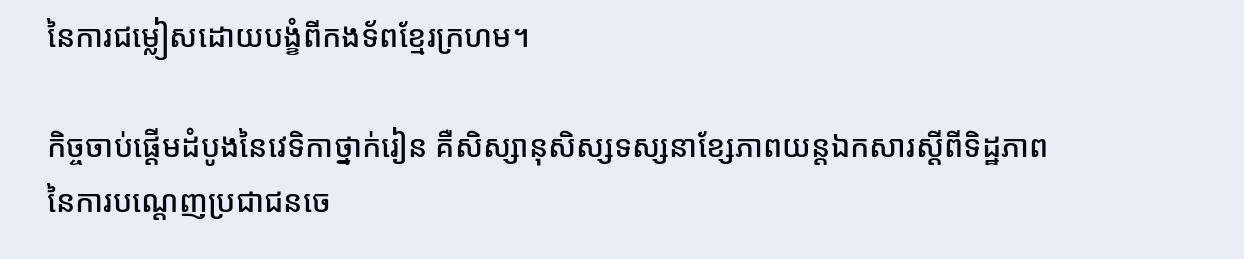នៃការជម្លៀសដោយបង្ខំពីកងទ័ពខ្មែរក្រហម។

កិច្ចចាប់ផ្តើមដំបូងនៃវេទិកាថ្នាក់រៀន គឺសិស្សានុសិស្សទស្សនាខ្សែភាពយន្តឯកសារស្តីពីទិដ្ឋភាពនៃការបណ្តេញប្រជាជនចេ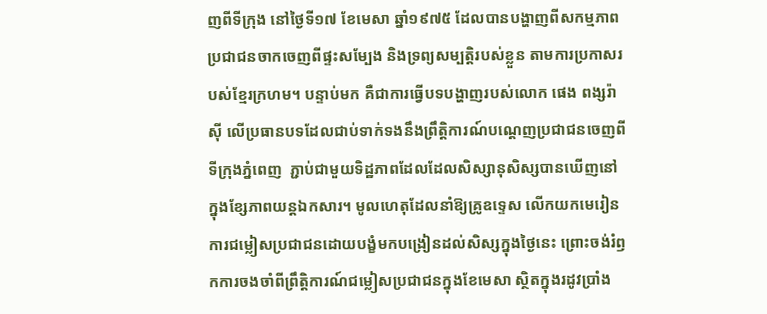ញពីទីក្រុង នៅថ្ងៃទី១៧ ខែមេសា ឆ្នាំ១៩៧៥ ដែលបានបង្ហាញពីសកម្មភាពប្រជាជនចាកចេញពីផ្ទះសម្បែង និងទ្រព្យសម្បត្តិរបស់ខ្លួន តាមការប្រកាសរបស់ខ្មែរក្រហម។ បន្ទាប់មក គឺជាការធ្វើបទបង្ហាញរបស់លោក ផេង ពង្សរ៉ាស៊ី លើប្រធានបទដែលជាប់ទាក់ទងនឹងព្រឹត្តិការណ៍បណ្តេញប្រជាជនចេញពីទីក្រុងភ្នំពេញ  ភ្ជាប់ជាមួយទិដ្ឋភាពដែលដែលសិស្សានុសិស្សបានឃើញនៅក្នុងខ្សែភាពយន្តឯកសារ។ មូលហេតុដែលនាំឱ្យគ្រូឧទ្ទេស លើកយកមេរៀនការជម្លៀសប្រជាជនដោយបង្ខំមកបង្រៀនដល់សិស្សក្នុងថ្ងៃនេះ ព្រោះចង់រំឭកការចងចាំពីព្រឹត្តិការណ៍ជម្លៀសប្រជាជនក្នុងខែមេសា ស្ថិតក្នុងរដូវប្រាំង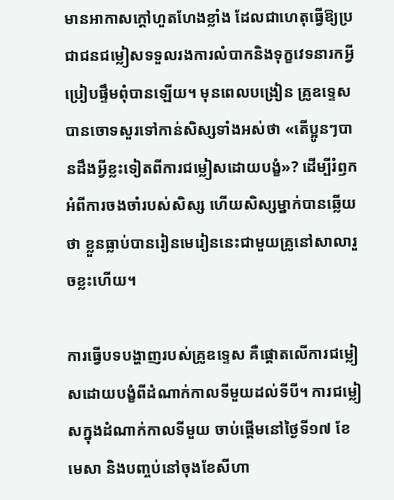មានអាកាសក្ដៅហួតហែងខ្លាំង ដែលជាហេតុធ្វើឱ្យប្រជាជនជម្លៀសទទួលរងការលំបាកនិងទុក្ខវេទនារកអ្វីប្រៀបផ្ទឹមពុំបានឡើយ។ មុនពេលបង្រៀន គ្រូឧទ្ទេសបានចោទសួរទៅកាន់សិស្សទាំងអស់ថា «តើប្អូនៗបានដឹងអ្វីខ្លះទៀតពីការជម្លៀសដោយបង្ខំ»? ដើម្បីរំឭកអំពីការចងចាំរបស់សិស្ស ហើយសិស្សម្នាក់បានឆ្លើយថា ខ្លួនធ្លាប់បានរៀនមេរៀននេះជាមួយគ្រូនៅសាលារួចខ្លះហើយ។

ការធ្វើបទបង្ហាញរបស់គ្រូឧទ្ទេស គឺផ្តោតលើការជម្លៀសដោយបង្ខំពីដំណាក់កាលទីមួយដល់ទីបី។ ការជម្លៀសក្នុងដំណាក់កាលទីមួយ ចាប់ផ្តើមនៅថ្ងៃទី១៧ ខែមេសា និងបញ្ចប់នៅចុងខែសីហា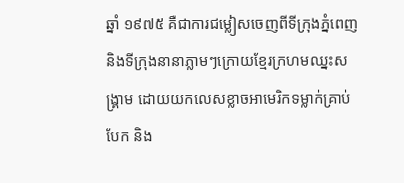ឆ្នាំ ១៩៧៥ គឺជាការជម្លៀសចេញពីទីក្រុងភ្នំពេញ និងទីក្រុងនានាភ្លាមៗក្រោយខ្មែរក្រហមឈ្នះសង្គ្រាម ដោយយកលេសខ្លាចអាមេរិកទម្លាក់គ្រាប់បែក និង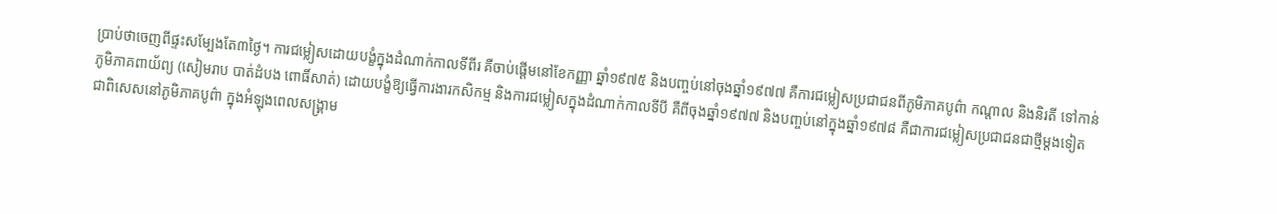ប្រាប់ថាចេញពីផ្ទះសម្បែងតែ៣ថ្ងៃ។ ការជម្លៀសដោយបង្ខំក្នុងដំណាក់កាលទីពីរ គឺចាប់ផ្តើមនៅខែកញ្ញា ឆ្នាំ១៩៧៥ និងបញ្ចប់នៅចុងឆ្នាំ១៩៧៧ គឺការជម្លៀសប្រជាជនពីភូមិភាគបូព៌ា កណ្តាល និងនិរតី ទៅកាន់ភូមិភាគពាយ័ព្យ (សៀមរាប បាត់ដំបង ពោធិ៍សាត់) ដោយបង្ខំឱ្យធ្វើការងារកសិកម្ម និងការជម្លៀសក្នុងដំណាក់កាលទីបី គឺពីចុងឆ្នាំ១៩៧៧ និងបញ្ចប់នៅក្នុងឆ្នាំ១៩៧៨ គឺជាការជម្លៀសប្រជាជនជាថ្មីម្តងទៀត ជាពិសេសនៅភូមិភាគបូព៌ា ក្នុងអំឡុងពេលសង្គ្រាម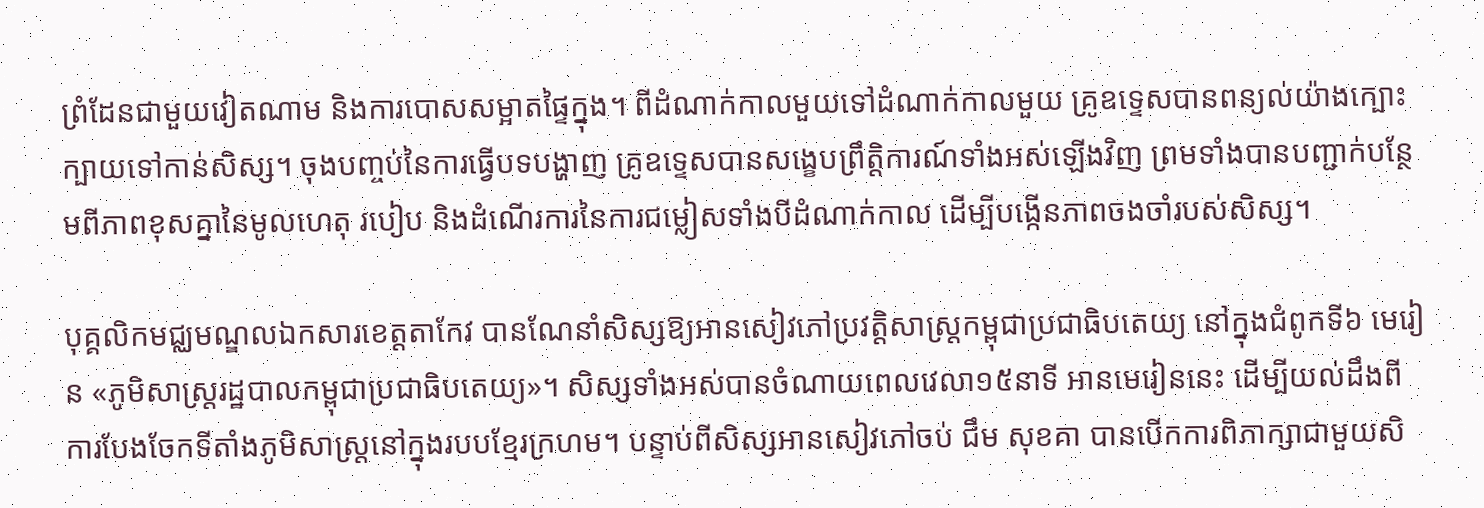ព្រំដែនជាមួយវៀតណាម និងការបោសសម្អាតផ្ទៃក្នុង។ ពីដំណាក់កាលមួយទៅដំណាក់កាលមួយ គ្រូឧទ្ទេសបានពន្យល់យ៉ាងក្បោះក្បាយទៅកាន់សិស្ស។ ចុងបញ្ចប់នៃការធ្វើបទបង្ហាញ គ្រូឧទ្ទេសបានសង្ខេបព្រឹត្តិការណ៍ទាំងអស់ឡើងវិញ ព្រមទាំងបានបញ្ជាក់បន្ថែមពីភាពខុសគ្នានៃមូលហេតុ របៀប និងដំណើរការនៃការជម្លៀសទាំងបីដំណាក់កាល ដើម្បីបង្កើនភាពចងចាំរបស់សិស្ស។

បុគ្គលិកមជ្ឈមណ្ឌលឯកសារខេត្តតាកែវ បានណែនាំសិស្សឱ្យអានសៀវភៅប្រវត្តិសាស្ត្រកម្ពុជាប្រជាធិបតេយ្យ នៅក្នុងជំពូកទី៦ មេរៀន «ភូមិសាស្ត្ររដ្ឋបាលកម្ពុជាប្រជាធិបតេយ្យ»។ សិស្សទាំងអស់បានចំណាយពេលវេលា១៥នាទី អានមេរៀននេះ ដើម្បីយល់ដឹងពីការបែងចែកទីតាំងភូមិសាស្ត្រនៅក្នុងរបបខ្មែរក្រហម។ បន្ទាប់ពីសិស្សអានសៀវភៅចប់ ជឹម សុខគា បានបើកការពិភាក្សាជាមួយសិ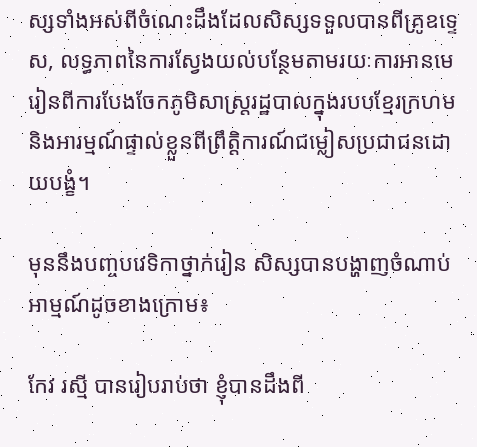ស្សទាំងអស់ពីចំណេះដឹងដែលសិស្សទទួលបានពីគ្រូឧទ្ទេស, លទ្ធភាពនៃការស្វែងយល់បន្ថែមតាមរយៈការអានមេរៀនពីការបែងចែកភូមិសាស្ត្ររដ្ឋបាលក្នុងរបបខ្មែរក្រហម និងអារម្មណ៍ផ្ទាល់ខ្លួនពីព្រឹត្តិការណ៍ជម្លៀសប្រជាជនដោយបង្ខំ។

មុននឹងបញ្ចបវេទិកាថ្នាក់រៀន សិស្សបានបង្ហាញចំណាប់អាម្មណ៍ដូចខាងក្រោម៖

កែវ រស្មី បានរៀបរាប់ថា ខ្ញុំបានដឹងពី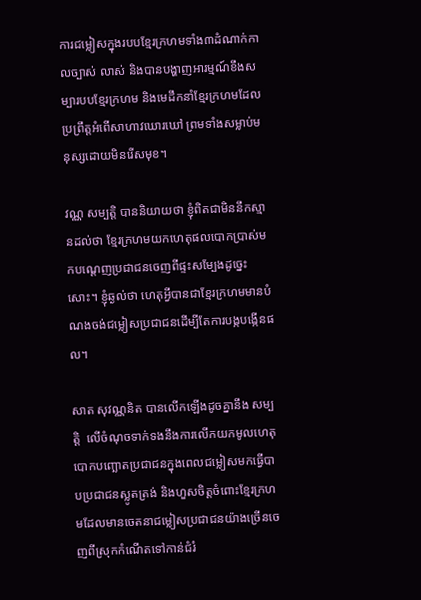ការជម្លៀសក្នុងរបបខ្មែរក្រហមទាំង៣ដំណាក់កាលច្បាស់ លាស់ និងបានបង្ហាញអារម្មណ៍ខឹងសម្បារបបខ្មែរក្រហម និងមេដឹកនាំខ្មែរក្រហមដែលប្រព្រឹត្តអំពើសាហាវឃោរឃៅ ព្រមទាំងសម្លាប់មនុស្សដោយមិនរើសមុខ។

វណ្ណ សម្បតិ្ត បាននិយាយថា ខ្ញុំពិតជាមិននឹកស្មានដល់ថា ខ្មែរក្រហមយកហេតុផលបោកប្រាស់មកបណ្តេញប្រជាជនចេញពីផ្ទះសម្បែងដូច្នេះសោះ។ ខ្ញុំឆ្ងល់ថា ហេតុអ្វីបានជាខ្មែរក្រហមមានបំណងចង់ជម្លៀសប្រជាជនដើម្បីតែការបង្កបង្កើនផល។

សាត សុវណ្ណនិត បានលើកឡើងដូចគ្នានឹង សម្បត្តិ  លើចំណុចទាក់ទងនឹងការលើកយកមូលហេតុបោកបញ្ឆោតប្រជាជនក្នុងពេលជម្លៀសមកធ្វើបាបប្រជាជនស្លូតត្រង់ និងហួសចិត្តចំពោះខ្មែរក្រហមដែលមានចេតនាជម្លៀសប្រជាជនយ៉ាងច្រើនចេញពីស្រុកកំណើតទៅកាន់ជំរំ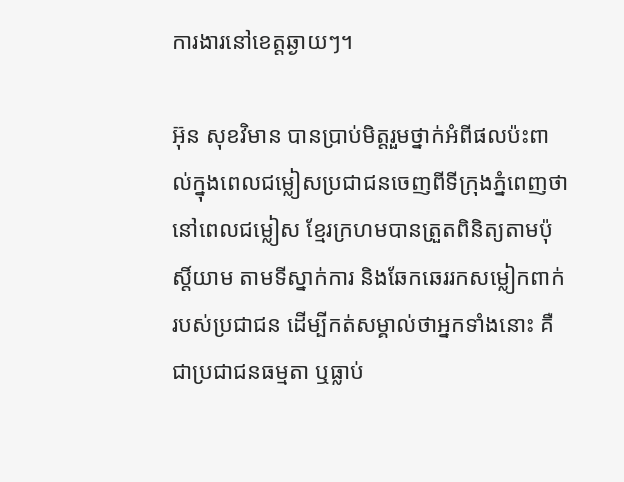ការងារនៅខេត្តឆ្ងាយៗ។

អ៊ុន សុខវិមាន បានប្រាប់មិត្តរួមថ្នាក់អំពីផលប៉ះពាល់ក្នុងពេលជម្លៀសប្រជាជនចេញពីទីក្រុងភ្នំពេញថា នៅពេលជម្លៀស ខ្មែរក្រហមបានត្រួតពិនិត្យតាមប៉ុស្ដិ៍យាម តាមទីស្នាក់ការ និងឆែកឆេររកសម្លៀកពាក់របស់ប្រជាជន ដើម្បីកត់សម្គាល់ថាអ្នកទាំងនោះ គឺជាប្រជាជនធម្មតា ឬធ្លាប់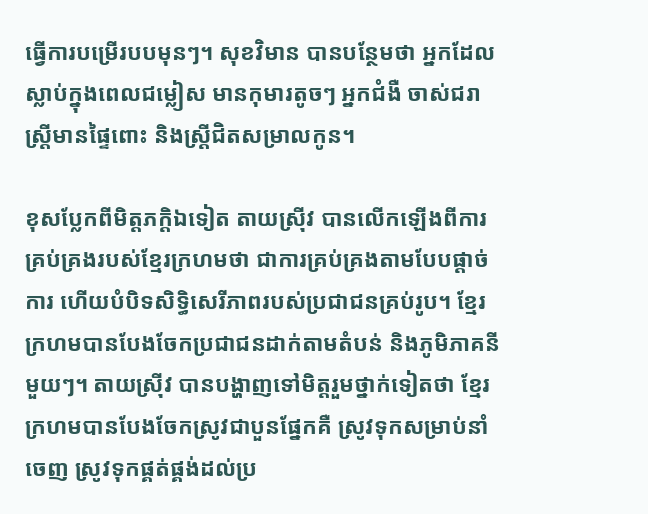ធ្វើការបម្រើរបបមុនៗ។ សុខវិមាន បានបន្ថែមថា អ្នកដែលស្លាប់ក្នុងពេលជម្លៀស មានកុមារតូចៗ អ្នកជំងឺ ចាស់ជរា ស្ត្រីមានផ្ទៃពោះ និងស្ត្រីជិតសម្រាលកូន។

ខុសប្លែកពីមិត្តភក្ដិឯទៀត តាយស្រ៊ីវ បានលើកឡើងពីការគ្រប់គ្រងរបស់ខ្មែរក្រហមថា ជាការគ្រប់គ្រងតាមបែបផ្ដាច់ការ ហើយបំបិទសិទ្ធិសេរីភាពរបស់ប្រជាជនគ្រប់រូប។ ខ្មែរក្រហមបានបែងចែកប្រជាជនដាក់តាមតំបន់ និងភូមិភាគនីមួយៗ។ តាយស្រ៊ីវ បានបង្ហាញទៅមិត្តរួមថ្នាក់ទៀតថា ខ្មែរក្រហមបានបែងចែកស្រូវជាបួនផ្នែកគឺ ស្រូវទុកសម្រាប់នាំចេញ ស្រូវទុកផ្គត់ផ្គង់ដល់ប្រ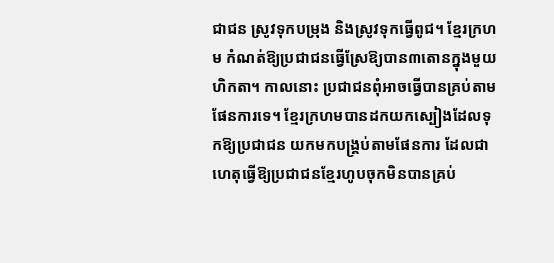ជាជន ស្រូវទុកបម្រុង និងស្រូវទុកធ្វើពូជ។ ខ្មែរក្រហម កំណត់ឱ្យប្រជាជនធ្វើស្រែឱ្យបាន៣តោនក្នុងមួយហិកតា។ កាលនោះ ប្រជាជនពុំអាចធ្វើបានគ្រប់តាមផែនការទេ។ ខ្មែរក្រហមបានដកយកស្បៀងដែលទុកឱ្យប្រជាជន យកមកបង្រ្គប់តាមផែនការ ដែលជាហេតុធ្វើឱ្យប្រជាជនខ្មែរហូបចុកមិនបានគ្រប់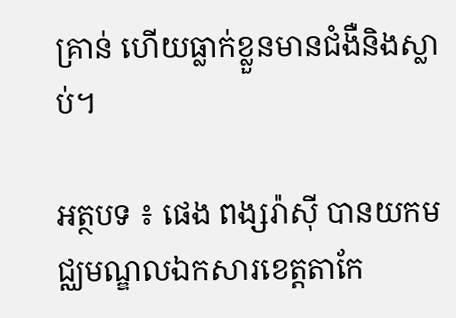គ្រាន់ ហើយធ្លាក់ខ្លួនមានជំងឺនិងស្លាប់។

អត្ថបទ ៖ ផេង ពង្សរ៉ាស៊ី បានយកមជ្ឈមណ្ឌលឯកសារខេត្តតាកែ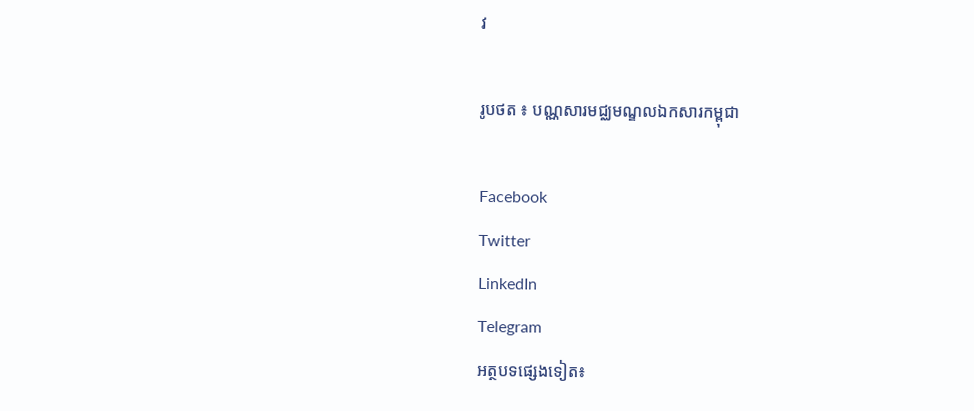វ

រូបថត ៖ បណ្ណសារមជ្ឈមណ្ឌលឯកសារកម្ពុជា

Facebook
Twitter
LinkedIn
Telegram
អត្ថបទផ្សេងទៀត៖